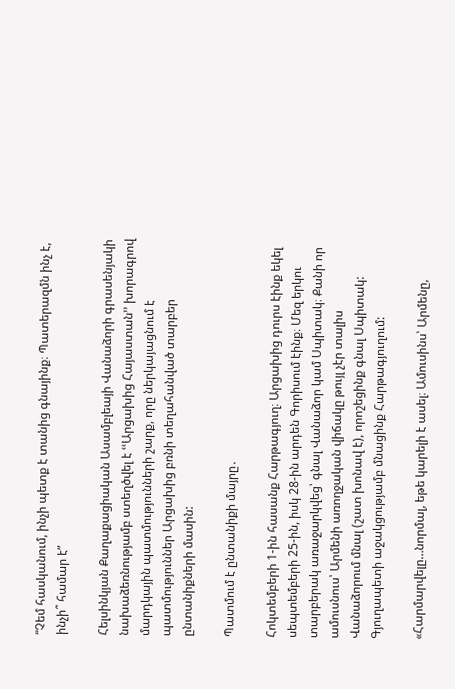“Չեմ հասկանում, ինչի պետք է տանից գնայինք։ Պատերազմն ինչ է, ինչի՞ համար է”

Հելսինկյան Քաղաքացիական Ասամբլեայի Վանաձորի գրասենյակի նախաձեռնությամբ ստեղծվել է ՙՙԱրցախից Հայաստան՚՚ խորագրով մարդկային պատմությունների շարք, որը ներկայացնում է պատմություններ Արցախից բռնի տեղահանված տարբեր ընտանիքների մասին:

Պատմում է ընտանիքի մայրը․

Հոկտեմբերի 1-ին հասանք Հարթագյուղ։ Արցախից դուրս էինք եկել սեպտեմբերի 25-ին, իսկ 28-ին արդեն Գորիսում էինք։ Մեզ երկու տարբերակ առաջարկվեց՝ գնալ Վանաձոր կամ Սպիտակ։ Քանի որ ամուսնուս՝ Արմենի առողջական վիճակը թույլ չէր տալիս Վանաձորում մնալ (շատ խոնավ է), որոշեցինք գնալ Սպիտակ: Գյուղապետի աջակցությամբ մնացինք Հարթագյուղում:

«Հարմարվելը…նորմալ, եթե կարելի է ասել։ Ամուսինս՝ Արմենը,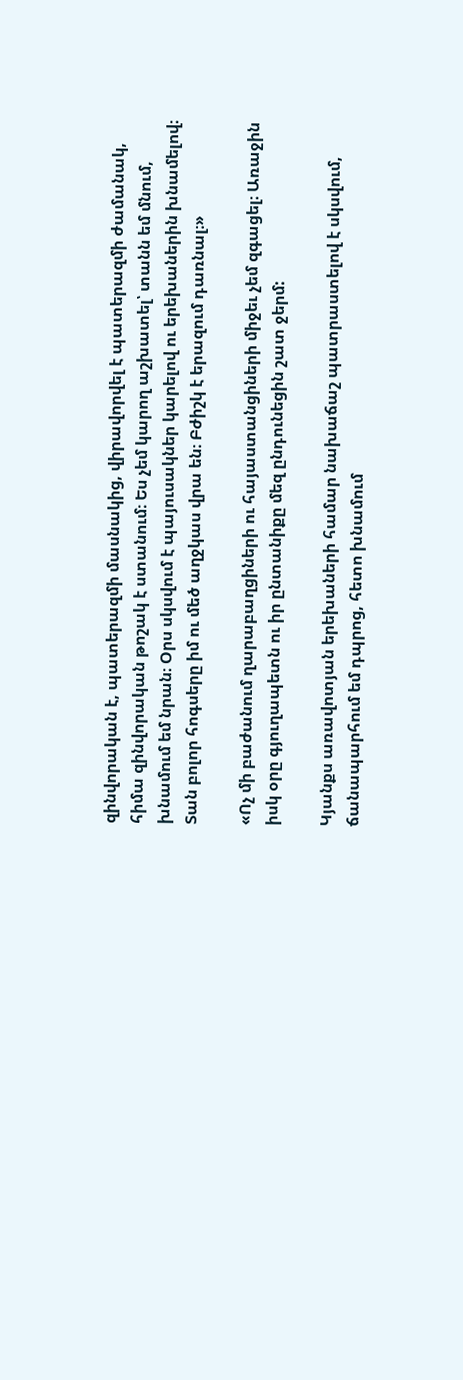զինվորական է, պատերազմի մասնակից, վիրավորվել է պատերազմի ժամանակ, հիմա զինվորական թոշակ է ստանում։ Ես չեմ կարող աշխատել՝ տանն եմ մնում, խնամում եմ նրան։ Օրս սկսվում է պայուսակներ կարելով ու երեխաներին խնամելով։ Տան բոլոր հոգսերը իմ ու մեծ աղջկաս վրա են։ Բժիշկ է երազում դառնալ։»

«Ոչ մի բաժանում ղարաբաղցիների ու հայաստանցիների միջեւ չեմ զգացել։ Առաջին իսկ օրը գյուղապետն ու իր ընտանիքը մեզ ընդունեցին շատ ջերմ:

Կյանքս առավոտյան երեխաների համար նախաճաշ պատրաստելով է սկսվում, ճանապարհում եմ դպրոց, հետո խնամում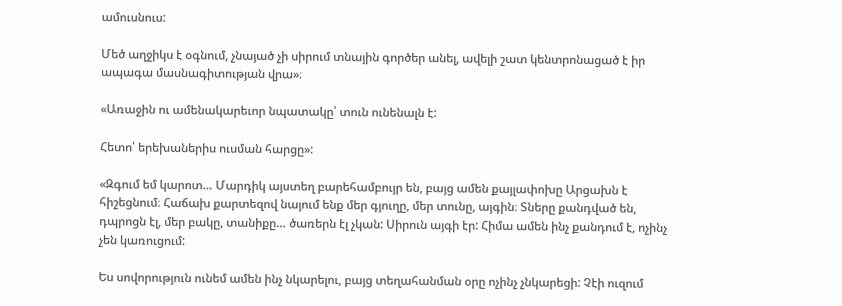ամուսնուս:

Մեծ աղջիկս է օգնում, չնայած չի սիրում տնային գործեր անել, ավելի շատ կենտրոնացած է իր ապագա մասնագիտության վրա»։

«Առաջին ու ամենակարեւոր նպատակը՝ տուն ունենալն է:

Հետո՝ երեխաներիս ուսման հարցը»:

«Զգում եմ կարոտ… Մարդիկ այստեղ բարեհամբույր են, բայց ամեն քայլափոխը Արցախն է հիշեցնում։ Հաճախ քարտեզով նայում ենք մեր գյուղը, մեր տունը, այգին։ Տները քանդված են, դպրոցն էլ, մեր բակը, տանիքը… ծառերն էլ չկան: Սիրուն այգի էր: Հիմա ամեն ինչ քանդում է, ոչինչ չեն կառուցում:

Ես սովորություն ունեմ ամեն ինչ նկարելու, բայց տեղահանման օրը ոչինչ չնկարեցի: Չէի ուզում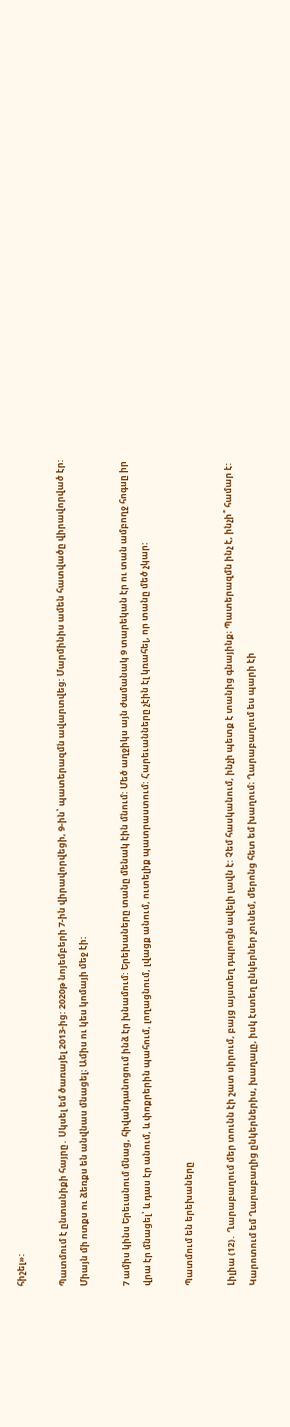հիշել»:

Պատմում է ընտանիքի հայրը․ Սկսել եմ ծառայել 2013-ից: 2020թ նոյեմբերի 7-ին վիրավորվեցի, 9-ին՝ պատերազմն ավարտվեց: Մարմինիս ամեն հատվածը վիրավորված էր: Միայն մի ոտքս ու ձեռքս են անվնաս մնացել։ Ամիս ու կես կոմայի մեջ էի:

7 ամիս կինս Երեւանում մնաց, հիվանդանոցում ինձ էր խնամում: Երեխաները տանը մենակ էին մնում: Մեծ աղջիկս այն ժամանակ 9 տարեկան էր ու տան ամբողջ հոգսը իր վրա էր մնացել՝ և դաս էր անում, և փոքրերին պահում, լողացնում, լվացք անում, ուտելիք պատրաստում: Հարեւանները չէին էլ կռահել, որ տանը մեծ չկար:

Պատմում են երեխաները

Լիլիա (12)․ Ղարաբաղում մեր տունն էի շատ սիրում, բայց այստեղ դպրոցն ավելի լավն է: Չեմ հասկանում, ինչի պետք է տանից գնայինք։ Պատերազմն ինչ է, ինչի՞ համար է: Կարոտում եմ Ղարաբաղից ընկերներիս, խաղալը, իսկ էստեղ ընկերներ չունեմ, մերոնց հետ եմ խաղում։ Ղարաբաղում ես պարի էի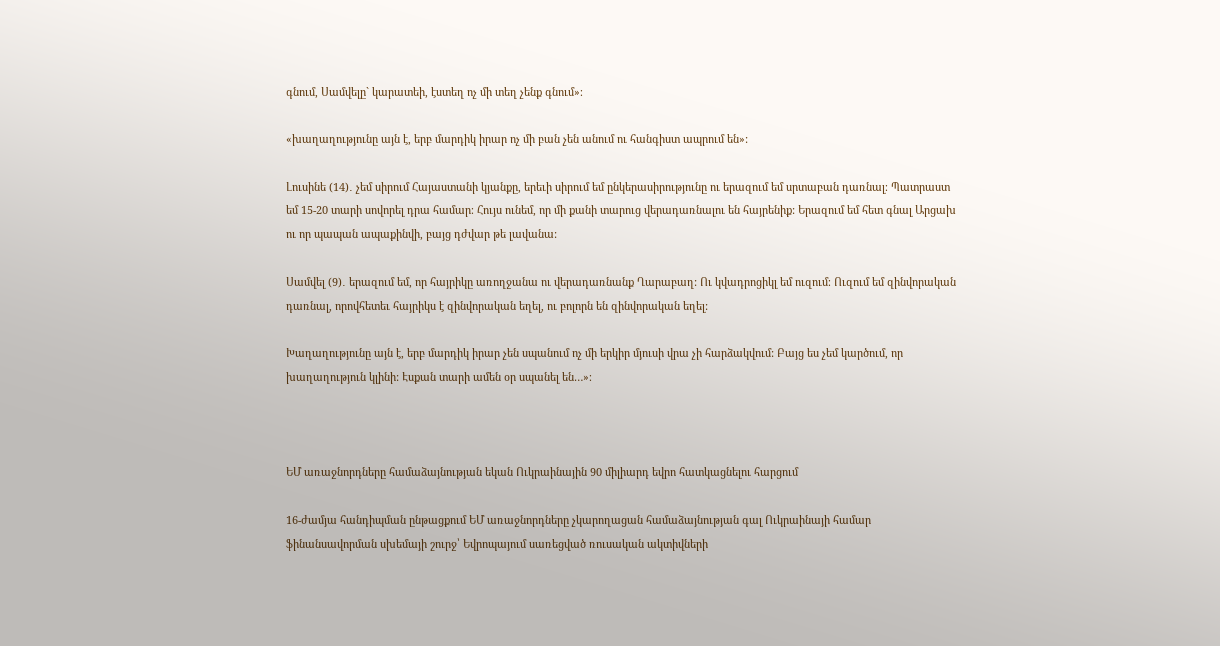գնում, Սամվելը` կարատեի, էստեղ ոչ մի տեղ չենք գնում»։

«խաղաղությունը այն է, երբ մարդիկ իրար ոչ մի բան չեն անում ու հանգիստ ապրում են»:

Լուսինե (14)․ չեմ սիրում Հայաստանի կյանքը, երեւի սիրում եմ ընկերասիրությունը ու երազում եմ սրտաբան դառնալ։ Պատրաստ եմ 15-20 տարի սովորել դրա համար։ Հույս ունեմ, որ մի քանի տարուց վերադառնալու են հայրենիք: Երազում եմ հետ գնալ Արցախ ու որ պապան ապաքինվի, բայց դժվար թե լավանա:

Սամվել (9)․ երազում եմ, որ հայրիկը առողջանա ու վերադառնանք Ղարաբաղ: Ու կվադրոցիկլ եմ ուզում։ Ուզում եմ զինվորական դառնալ, որովհետեւ հայրիկս է զինվորական եղել, ու բոլորն են զինվորական եղել:

Խաղաղությունը այն է, երբ մարդիկ իրար չեն սպանում ոչ մի երկիր մյուսի վրա չի հարձակվում: Բայց ես չեմ կարծում, որ խաղաղություն կլինի: Էսքան տարի ամեն օր սպանել են…»։



ԵՄ առաջնորդները համաձայնության եկան Ուկրաինային 90 միլիարդ եվրո հատկացնելու հարցում

16-ժամյա հանդիպման ընթացքում ԵՄ առաջնորդները չկարողացան համաձայնության գալ Ուկրաինայի համար ֆինանսավորման սխեմայի շուրջ՝ Եվրոպայում սառեցված ռուսական ակտիվների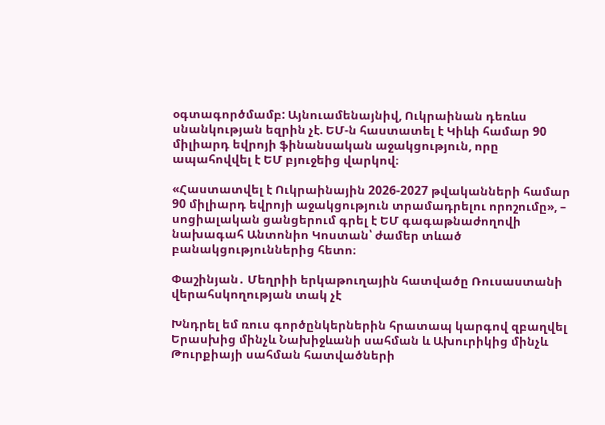օգտագործմամբ: Այնուամենայնիվ, Ուկրաինան դեռևս սնանկության եզրին չէ. ԵՄ-ն հաստատել է Կիևի համար 90 միլիարդ եվրոյի ֆինանսական աջակցություն, որը ապահովվել է ԵՄ բյուջեից վարկով։

«Հաստատվել է Ուկրաինային 2026-2027 թվականների համար 90 միլիարդ եվրոյի աջակցություն տրամադրելու որոշումը», – սոցիալական ցանցերում գրել է ԵՄ գագաթնաժողովի նախագահ Անտոնիո Կոստան՝ ժամեր տևած բանակցություններից հետո։

Փաշինյան․ Մեղրիի երկաթուղային հատվածը Ռուսաստանի վերահսկողության տակ չէ

Խնդրել եմ ռուս գործընկերներին հրատապ կարգով զբաղվել Երասխից մինչև Նախիջևանի սահման և Ախուրիկից մինչև Թուրքիայի սահման հատվածների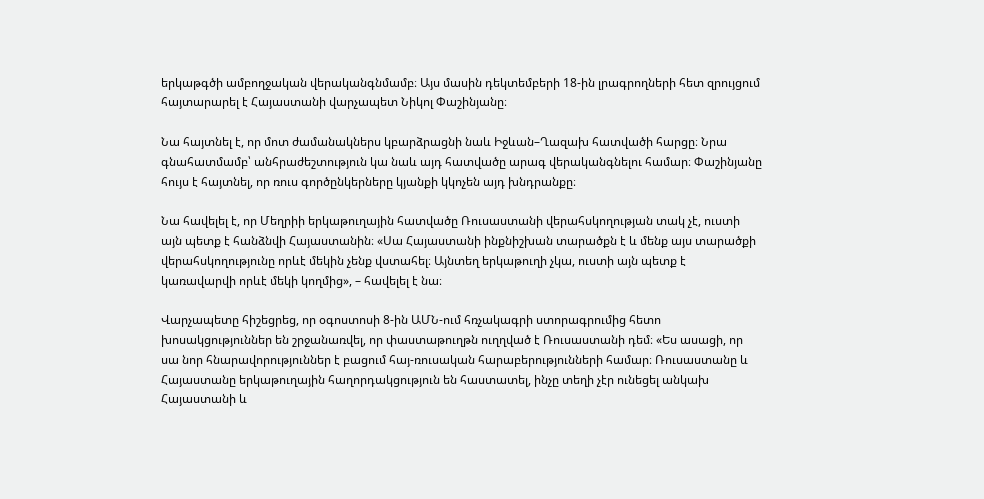երկաթգծի ամբողջական վերականգնմամբ։ Այս մասին դեկտեմբերի 18-ին լրագրողների հետ զրույցում հայտարարել է Հայաստանի վարչապետ Նիկոլ Փաշինյանը։

Նա հայտնել է, որ մոտ ժամանակներս կբարձրացնի նաև Իջևան–Ղազախ հատվածի հարցը։ Նրա գնահատմամբ՝ անհրաժեշտություն կա նաև այդ հատվածը արագ վերականգնելու համար։ Փաշինյանը հույս է հայտնել, որ ռուս գործընկերները կյանքի կկոչեն այդ խնդրանքը։

Նա հավելել է, որ Մեղրիի երկաթուղային հատվածը Ռուսաստանի վերահսկողության տակ չէ, ուստի այն պետք է հանձնվի Հայաստանին։ «Սա Հայաստանի ինքնիշխան տարածքն է և մենք այս տարածքի վերահսկողությունը որևէ մեկին չենք վստահել։ Այնտեղ երկաթուղի չկա, ուստի այն պետք է կառավարվի որևէ մեկի կողմից», – հավելել է նա։

Վարչապետը հիշեցրեց, որ օգոստոսի 8-ին ԱՄՆ-ում հռչակագրի ստորագրումից հետո խոսակցություններ են շրջանառվել, որ փաստաթուղթն ուղղված է Ռուսաստանի դեմ։ «Ես ասացի, որ սա նոր հնարավորություններ է բացում հայ-ռուսական հարաբերությունների համար։ Ռուսաստանը և Հայաստանը երկաթուղային հաղորդակցություն են հաստատել, ինչը տեղի չէր ունեցել անկախ Հայաստանի և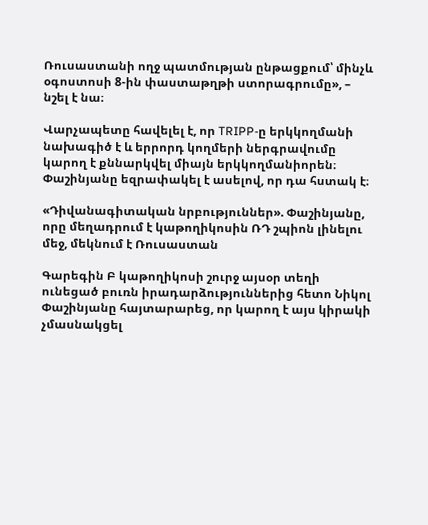Ռուսաստանի ողջ պատմության ընթացքում՝ մինչև օգոստոսի 8-ին փաստաթղթի ստորագրումը», – նշել է նա։

Վարչապետը հավելել է, որ TRIPP-ը երկկողմանի նախագիծ է և երրորդ կողմերի ներգրավումը կարող է քննարկվել միայն երկկողմանիորեն։ Փաշինյանը եզրափակել է ասելով, որ դա հստակ է։

«Դիվանագիտական նրբություններ». Փաշինյանը, որը մեղադրում է կաթողիկոսին ՌԴ շպիոն լինելու մեջ, մեկնում է Ռուսաստան

Գարեգին Բ կաթողիկոսի շուրջ այսօր տեղի ունեցած բուռն իրադարձություններից հետո Նիկոլ Փաշինյանը հայտարարեց, որ կարող է այս կիրակի չմասնակցել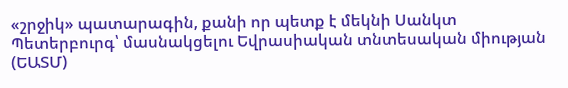«շրջիկ» պատարագին, քանի որ պետք է մեկնի Սանկտ Պետերբուրգ՝ մասնակցելու Եվրասիական տնտեսական միության (ԵԱՏՄ)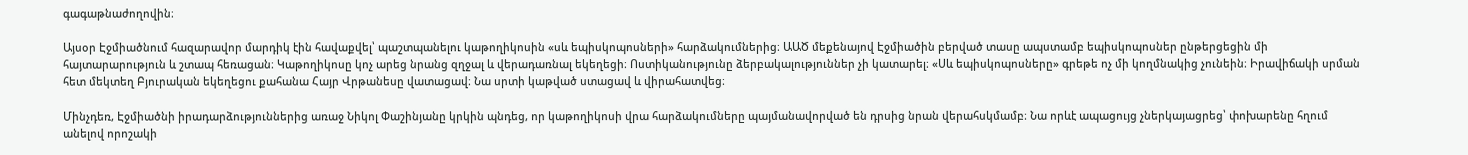գագաթնաժողովին։

Այսօր Էջմիածնում հազարավոր մարդիկ էին հավաքվել՝ պաշտպանելու կաթողիկոսին «սև եպիսկոպոսների» հարձակումներից։ ԱԱԾ մեքենայով Էջմիածին բերված տասը ապստամբ եպիսկոպոսներ ընթերցեցին մի հայտարարություն և շտապ հեռացան։ Կաթողիկոսը կոչ արեց նրանց զղջալ և վերադառնալ եկեղեցի։ Ոստիկանությունը ձերբակալություններ չի կատարել։ «Սև եպիսկոպոսները» գրեթե ոչ մի կողմնակից չունեին։ Իրավիճակի սրման հետ մեկտեղ Բյուրական եկեղեցու քահանա Հայր Վրթանեսը վատացավ։ Նա սրտի կաթված ստացավ և վիրահատվեց։

Մինչդեռ, Էջմիածնի իրադարձություններից առաջ Նիկոլ Փաշինյանը կրկին պնդեց, որ կաթողիկոսի վրա հարձակումները պայմանավորված են դրսից նրան վերահսկմամբ։ Նա որևէ ապացույց չներկայացրեց՝ փոխարենը հղում անելով որոշակի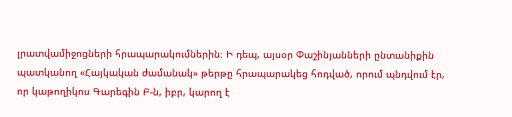լրատվամիջոցների հրապարակումներին։ Ի դեպ, այսօր Փաշինյանների ընտանիքին պատկանող «Հայկական ժամանակ» թերթը հրապարակեց հոդված, որում պնդվում էր, որ կաթողիկոս Գարեգին Բ-ն, իբր, կարող է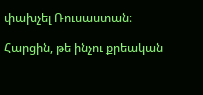փախչել Ռուսաստան։

Հարցին, թե ինչու քրեական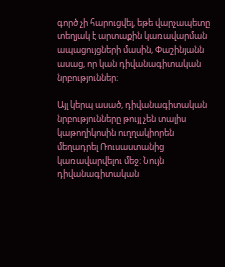գործ չի հարուցվել, եթե վարչապետը տեղյակ է արտաքին կառավարման ապացույցների մասին, Փաշինյանն ասաց, որ կան դիվանագիտական նրբություններ։

Այլ կերպ ասած, դիվանագիտական նրբությունները թույլ չեն տալիս կաթողիկոսին ուղղակիորեն մեղադրել Ռուսաստանից կառավարվելու մեջ։ Նույն դիվանագիտական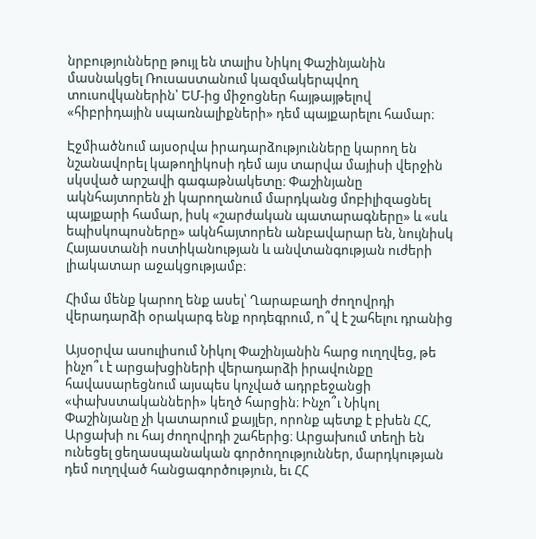նրբությունները թույլ են տալիս Նիկոլ Փաշինյանին մասնակցել Ռուսաստանում կազմակերպվող տուսովկաներին՝ ԵՄ-ից միջոցներ հայթայթելով «հիբրիդային սպառնալիքների» դեմ պայքարելու համար։

Էջմիածնում այսօրվա իրադարձությունները կարող են նշանավորել կաթողիկոսի դեմ այս տարվա մայիսի վերջին սկսված արշավի գագաթնակետը։ Փաշինյանը ակնհայտորեն չի կարողանում մարդկանց մոբիլիզացնել պայքարի համար, իսկ «շարժական պատարագները» և «սև եպիսկոպոսները» ակնհայտորեն անբավարար են, նույնիսկ Հայաստանի ոստիկանության և անվտանգության ուժերի լիակատար աջակցությամբ։

Հիմա մենք կարող ենք ասել՝ Ղարաբաղի ժողովրդի վերադարձի օրակարգ ենք որդեգրում, ո՞վ է շահելու դրանից

Այսօրվա ասուլիսում Նիկոլ Փաշինյանին հարց ուղղվեց, թե ինչո՞ւ է արցախցիների վերադարձի իրավունքը հավասարեցնում այսպես կոչված ադրբեջանցի «փախստականների» կեղծ հարցին։ Ինչո՞ւ Նիկոլ Փաշինյանը չի կատարում քայլեր, որոնք պետք է բխեն ՀՀ, Արցախի ու հայ ժողովրդի շահերից։ Արցախում տեղի են ունեցել ցեղասպանական գործողություններ, մարդկության դեմ ուղղված հանցագործություն, եւ ՀՀ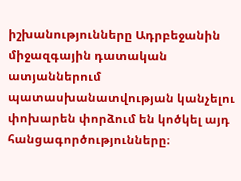իշխանությունները Ադրբեջանին միջազգային դատական ատյաններում պատասխանատվության կանչելու փոխարեն փորձում են կոծկել այդ հանցագործությունները։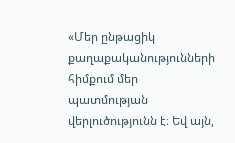«Մեր ընթացիկ քաղաքականությունների հիմքում մեր պատմության վերլուծությունն է։ Եվ այն,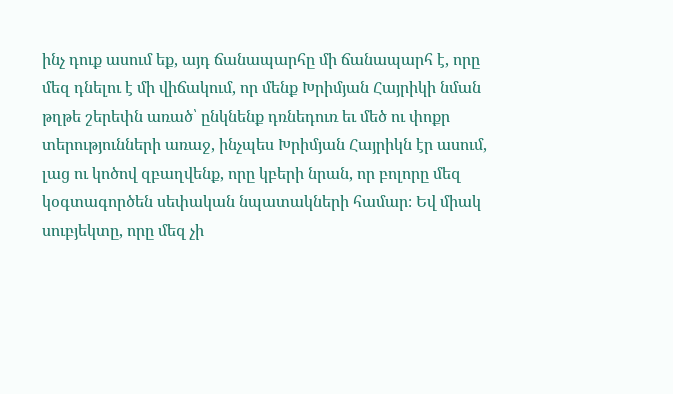ինչ դուք ասում եք, այդ ճանապարհը մի ճանապարհ է, որը մեզ դնելու է մի վիճակում, որ մենք Խրիմյան Հայրիկի նման թղթե շերեփն առած՝ ընկնենք դռնեդուռ եւ մեծ ու փոքր տերությունների առաջ, ինչպես Խրիմյան Հայրիկն էր ասում, լաց ու կոծով զբաղվենք, որը կբերի նրան, որ բոլորը մեզ կօգտագործեն սեփական նպատակների համար։ Եվ միակ սուբյեկտը, որը մեզ չի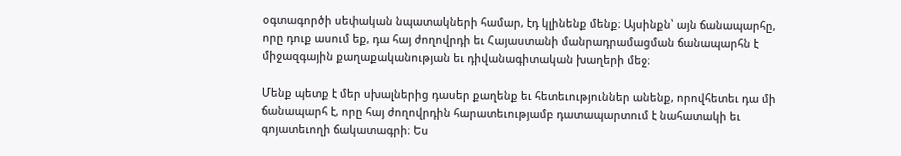օգտագործի սեփական նպատակների համար, էդ կլինենք մենք։ Այսինքն՝ այն ճանապարհը, որը դուք ասում եք, դա հայ ժողովրդի եւ Հայաստանի մանրադրամացման ճանապարհն է միջազգային քաղաքականության եւ դիվանագիտական խաղերի մեջ։

Մենք պետք է մեր սխալներից դասեր քաղենք եւ հետեւություններ անենք, որովհետեւ դա մի ճանապարհ է, որը հայ ժողովրդին հարատեւությամբ դատապարտում է նահատակի եւ գոյատեւողի ճակատագրի։ Ես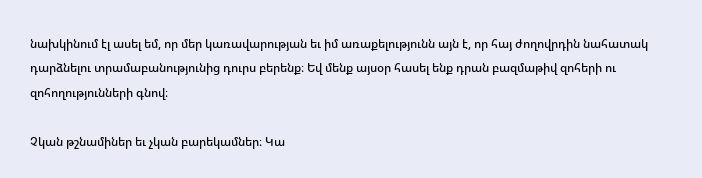նախկինում էլ ասել եմ, որ մեր կառավարության եւ իմ առաքելությունն այն է, որ հայ ժողովրդին նահատակ դարձնելու տրամաբանությունից դուրս բերենք։ Եվ մենք այսօր հասել ենք դրան բազմաթիվ զոհերի ու զոհողությունների գնով։

Չկան թշնամիներ եւ չկան բարեկամներ։ Կա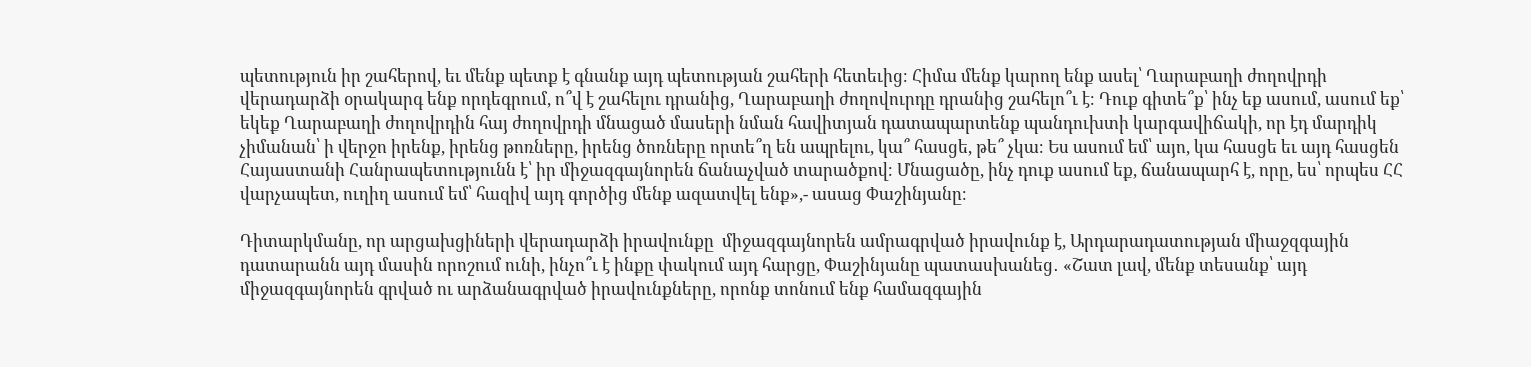պետություն իր շահերով, եւ մենք պետք է գնանք այդ պետության շահերի հետեւից։ Հիմա մենք կարող ենք ասել՝ Ղարաբաղի ժողովրդի վերադարձի օրակարգ ենք որդեգրում, ո՞վ է շահելու դրանից, Ղարաբաղի ժողովուրդը դրանից շահելո՞ւ է։ Դուք գիտե՞ք՝ ինչ եք ասում, ասում եք՝ եկեք Ղարաբաղի ժողովրդին հայ ժողովրդի մնացած մասերի նման հավիտյան դատապարտենք պանդուխտի կարգավիճակի, որ էդ մարդիկ չիմանան՝ ի վերջո իրենք, իրենց թոռները, իրենց ծոռները որտե՞ղ են ապրելու, կա՞ հասցե, թե՞ չկա։ Ես ասում եմ՝ այո, կա հասցե եւ այդ հասցեն Հայաստանի Հանրապետությունն է՝ իր միջազգայնորեն ճանաչված տարածքով։ Մնացածը, ինչ դուք ասում եք, ճանապարհ է, որը, ես՝ որպես ՀՀ վարչապետ, ուղիղ ասում եմ՝ հազիվ այդ գործից մենք ազատվել ենք»,- ասաց Փաշինյանը։

Դիտարկմանը, որ արցախցիների վերադարձի իրավունքը  միջազգայնորեն ամրագրված իրավունք է, Արդարադատության միաջզգային դատարանն այդ մասին որոշում ունի, ինչո՞ւ է ինքը փակում այդ հարցը, Փաշինյանը պատասխանեց․ «Շատ լավ, մենք տեսանք՝ այդ միջազգայնորեն գրված ու արձանագրված իրավունքները, որոնք տոնում ենք համազգային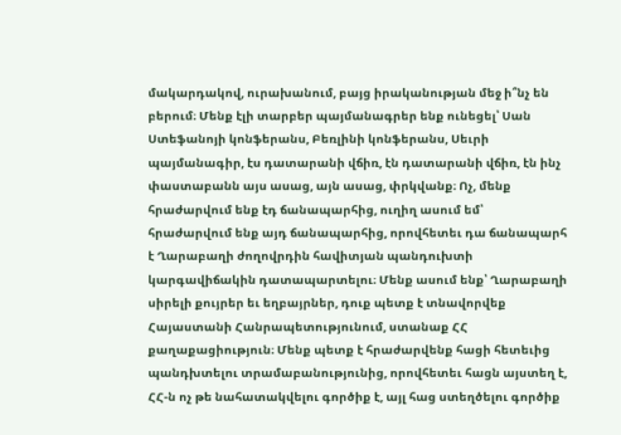մակարդակով, ուրախանում, բայց իրականության մեջ ի՞նչ են բերում։ Մենք էլի տարբեր պայմանագրեր ենք ունեցել՝ Սան Ստեֆանոյի կոնֆերանս, Բեռլինի կոնֆերանս, Սեւրի պայմանագիր, էս դատարանի վճիռ, էն դատարանի վճիռ, էն ինչ փաստաբանն այս ասաց, այն ասաց, փրկվանք։ Ոչ, մենք հրաժարվում ենք էդ ճանապարհից, ուղիղ ասում եմ՝ հրաժարվում ենք այդ ճանապարհից, որովհետեւ դա ճանապարհ է Ղարաբաղի ժողովրդին հավիտյան պանդուխտի կարգավիճակին դատապարտելու։ Մենք ասում ենք՝ Ղարաբաղի սիրելի քույրեր եւ եղբայրներ, դուք պետք է տնավորվեք Հայաստանի Հանրապետությունում, ստանաք ՀՀ քաղաքացիություն։ Մենք պետք է հրաժարվենք հացի հետեւից պանդխտելու տրամաբանությունից, որովհետեւ հացն այստեղ է, ՀՀ-ն ոչ թե նահատակվելու գործիք է, այլ հաց ստեղծելու գործիք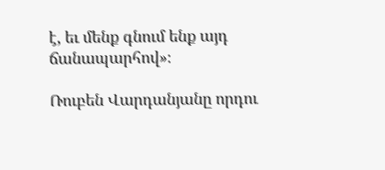է, եւ մենք գնում ենք այդ ճանապարհով»։

Ռուբեն Վարդանյանը որդու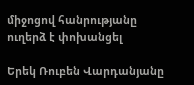միջոցով հանրությանը ուղերձ է փոխանցել

Երեկ Ռուբեն Վարդանյանը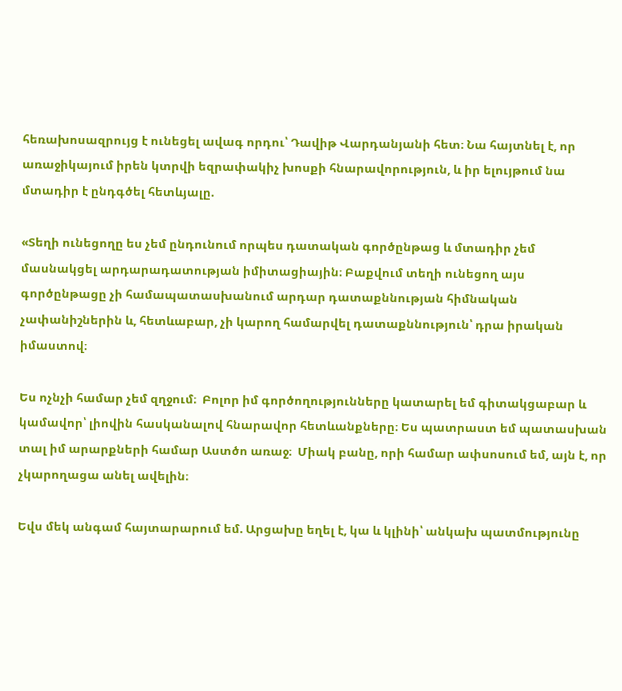հեռախոսազրույց է ունեցել ավագ որդու՝ Դավիթ Վարդանյանի հետ։ Նա հայտնել է, որ առաջիկայում իրեն կտրվի եզրափակիչ խոսքի հնարավորություն, և իր ելույթում նա մտադիր է ընդգծել հետևյալը.

«Տեղի ունեցողը ես չեմ ընդունում որպես դատական գործընթաց և մտադիր չեմ մասնակցել արդարադատության իմիտացիային։ Բաքվում տեղի ունեցող այս գործընթացը չի համապատասխանում արդար դատաքննության հիմնական չափանիշներին և, հետևաբար, չի կարող համարվել դատաքննություն՝ դրա իրական իմաստով։

Ես ոչնչի համար չեմ զղջում։  Բոլոր իմ գործողությունները կատարել եմ գիտակցաբար և կամավոր՝ լիովին հասկանալով հնարավոր հետևանքները։ Ես պատրաստ եմ պատասխան տալ իմ արարքների համար Աստծո առաջ։  Միակ բանը, որի համար ափսոսում եմ, այն է, որ չկարողացա անել ավելին։

Եվս մեկ անգամ հայտարարում եմ. Արցախը եղել է, կա և կլինի՝ անկախ պատմությունը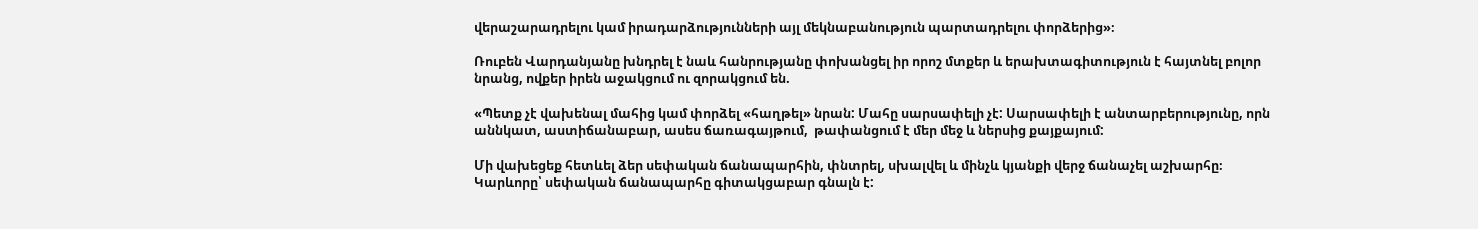վերաշարադրելու կամ իրադարձությունների այլ մեկնաբանություն պարտադրելու փորձերից»։

Ռուբեն Վարդանյանը խնդրել է նաև հանրությանը փոխանցել իր որոշ մտքեր և երախտագիտություն է հայտնել բոլոր նրանց, ովքեր իրեն աջակցում ու զորակցում են.

«Պետք չէ վախենալ մահից կամ փորձել «հաղթել» նրան: Մահը սարսափելի չէ: Սարսափելի է անտարբերությունը, որն աննկատ, աստիճանաբար, ասես ճառագայթում,  թափանցում է մեր մեջ և ներսից քայքայում:

Մի վախեցեք հետևել ձեր սեփական ճանապարհին, փնտրել, սխալվել և մինչև կյանքի վերջ ճանաչել աշխարհը։ Կարևորը՝ սեփական ճանապարհը գիտակցաբար գնալն է: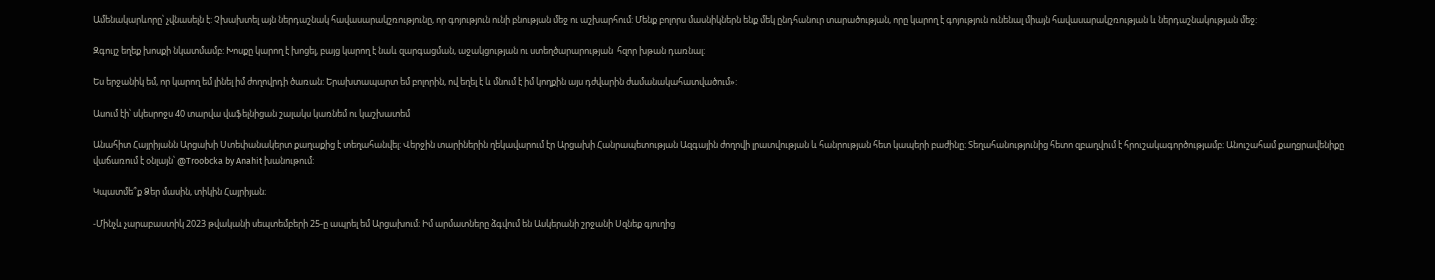Ամենակարևորը՝ չվնասելն է: Չխախտել այն ներդաշնակ հավասարակշռությունը, որ գոյություն ունի բնության մեջ ու աշխարհում: Մենք բոլորս մասնիկներն ենք մեկ ընդհանուր տարածության, որը կարող է գոյություն ունենալ միայն հավասարակշռության և ներդաշնակության մեջ:

Զգույշ եղեք խոսքի նկատմամբ: Խոսքը կարող է խոցել, բայց կարող է նաև զարգացման, աջակցության ու ստեղծարարության  հզոր խթան դառնալ:

Ես երջանիկ եմ, որ կարող եմ լինել իմ ժողովրդի ծառան: Երախտապարտ եմ բոլորին, ով եղել է և մնում է իմ կողքին այս դժվարին ժամանակահատվածում»:

Ասում էի՝ սկեսրոջս 40 տարվա վաֆելնիցան շալակս կառնեմ ու կաշխատեմ

Անահիտ Հայրիյանն Արցախի Ստեփանակերտ քաղաքից է տեղահանվել։ Վերջին տարիներին ղեկավարում էր Արցախի Հանրապետության Ազգային ժողովի լրատվության և հանրության հետ կապերի բաժինը։ Տեղահանությունից հետո զբաղվում է հրուշակագործությամբ։ Անուշահամ քաղցրավենիքը վաճառում է օնլայն՝ @Troobcka by Anahit խանութում:

Կպատմե՞ք Ձեր մասին, տիկին Հայրիյան։

-Մինչև չարաբաստիկ 2023 թվականի սեպտեմբերի 25-ը ապրել եմ Արցախում։ Իմ արմատները ձգվում են Ասկերանի շրջանի Սզնեք գյուղից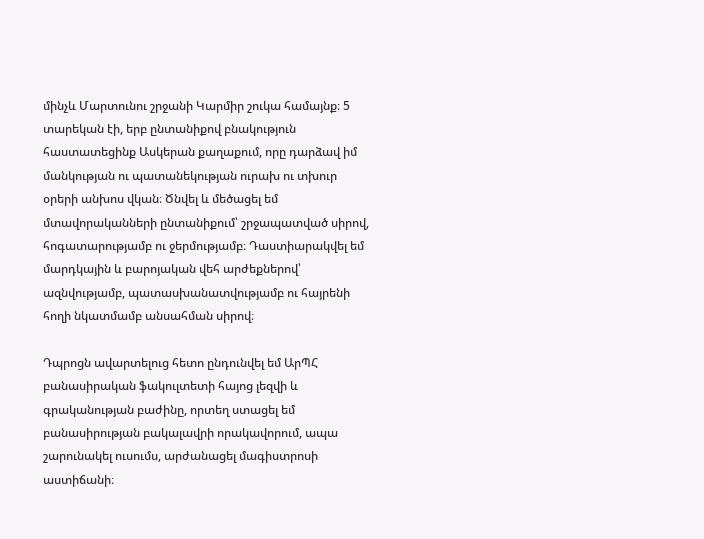մինչև Մարտունու շրջանի Կարմիր շուկա համայնք։ 5 տարեկան էի, երբ ընտանիքով բնակություն հաստատեցինք Ասկերան քաղաքում, որը դարձավ իմ մանկության ու պատանեկության ուրախ ու տխուր օրերի անխոս վկան։ Ծնվել և մեծացել եմ մտավորականների ընտանիքում՝ շրջապատված սիրով, հոգատարությամբ ու ջերմությամբ։ Դաստիարակվել եմ մարդկային և բարոյական վեհ արժեքներով՝ ազնվությամբ, պատասխանատվությամբ ու հայրենի հողի նկատմամբ անսահման սիրով։

Դպրոցն ավարտելուց հետո ընդունվել եմ ԱրՊՀ բանասիրական ֆակուլտետի հայոց լեզվի և գրականության բաժինը, որտեղ ստացել եմ բանասիրության բակալավրի որակավորում, ապա շարունակել ուսումս, արժանացել մագիստրոսի աստիճանի։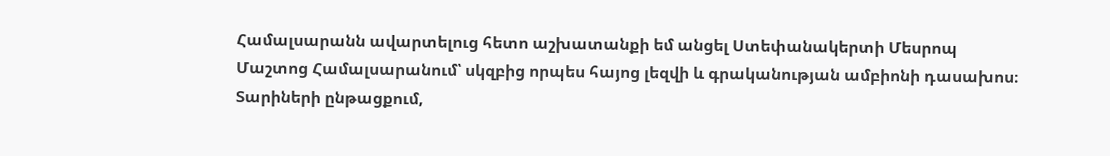Համալսարանն ավարտելուց հետո աշխատանքի եմ անցել Ստեփանակերտի Մեսրոպ Մաշտոց Համալսարանում՝ սկզբից որպես հայոց լեզվի և գրականության ամբիոնի դասախոս։ Տարիների ընթացքում,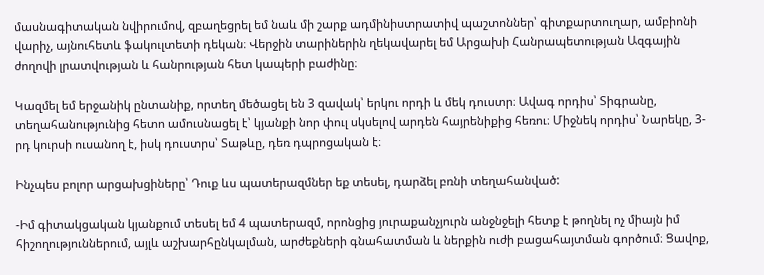մասնագիտական նվիրումով, զբաղեցրել եմ նաև մի շարք ադմինիստրատիվ պաշտոններ՝ գիտքարտուղար, ամբիոնի վարիչ, այնուհետև ֆակուլտետի դեկան։ Վերջին տարիներին ղեկավարել եմ Արցախի Հանրապետության Ազգային ժողովի լրատվության և հանրության հետ կապերի բաժինը։

Կազմել եմ երջանիկ ընտանիք, որտեղ մեծացել են 3 զավակ՝ երկու որդի և մեկ դուստր։ Ավագ որդիս՝ Տիգրանը, տեղահանությունից հետո ամուսնացել է՝ կյանքի նոր փուլ սկսելով արդեն հայրենիքից հեռու։ Միջնեկ որդիս՝ Նարեկը, 3-րդ կուրսի ուսանող է, իսկ դուստրս՝ Տաթևը, դեռ դպրոցական է։

Ինչպես բոլոր արցախցիները՝ Դուք ևս պատերազմներ եք տեսել, դարձել բռնի տեղահանված:

-Իմ գիտակցական կյանքում տեսել եմ 4 պատերազմ, որոնցից յուրաքանչյուրն անջնջելի հետք է թողնել ոչ միայն իմ հիշողություններում, այլև աշխարհընկալման, արժեքների գնահատման և ներքին ուժի բացահայտման գործում։ Ցավոք,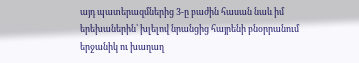այդ պատերազմներից 3-ը բաժին հասան նաև իմ երեխաներին՝ խլելով նրանցից հայրենի բնօրրանում երջանիկ ու խաղաղ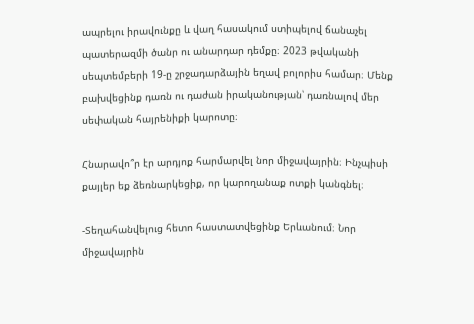ապրելու իրավունքը և վաղ հասակում ստիպելով ճանաչել պատերազմի ծանր ու անարդար դեմքը։ 2023 թվականի սեպտեմբերի 19-ը շրջադարձային եղավ բոլորիս համար։ Մենք բախվեցինք դառն ու դաժան իրականության՝ դառնալով մեր սեփական հայրենիքի կարոտը։

Հնարավո՞ր էր արդյոք հարմարվել նոր միջավայրին։ Ինչպիսի քայլեր եք ձեռնարկեցիք, որ կարողանաք ոտքի կանգնել։

-Տեղահանվելուց հետո հաստատվեցինք Երևանում։ Նոր միջավայրին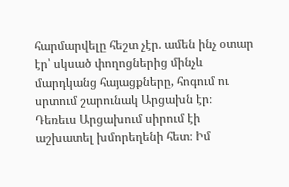հարմարվելը հեշտ չէր. ամեն ինչ օտար էր՝ սկսած փողոցներից մինչև մարդկանց հայացքները, հոգում ու սրտում շարունակ Արցախն էր։ Դեռեւս Արցախում սիրում էի աշխատել խմորեղենի հետ։ Իմ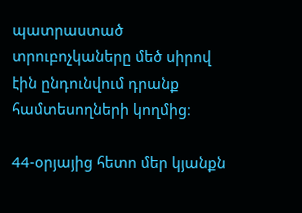պատրաստած տրուբոչկաները մեծ սիրով էին ընդունվում դրանք համտեսողների կողմից։

44-օրյայից հետո մեր կյանքն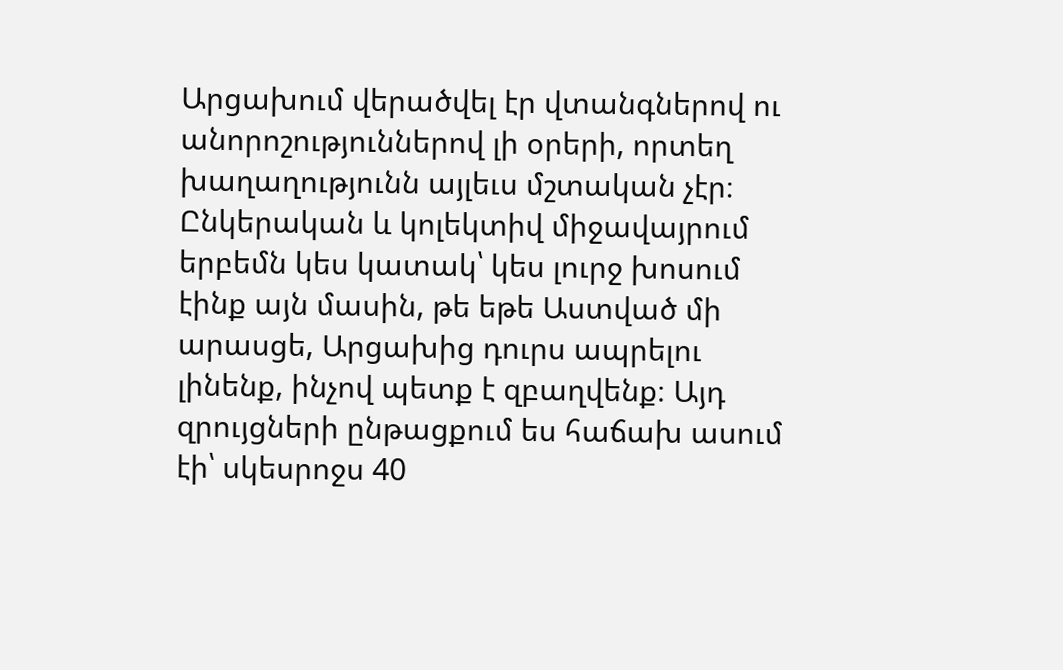Արցախում վերածվել էր վտանգներով ու անորոշություններով լի օրերի, որտեղ խաղաղությունն այլեւս մշտական չէր։ Ընկերական և կոլեկտիվ միջավայրում երբեմն կես կատակ՝ կես լուրջ խոսում էինք այն մասին, թե եթե Աստված մի արասցե, Արցախից դուրս ապրելու լինենք, ինչով պետք է զբաղվենք։ Այդ զրույցների ընթացքում ես հաճախ ասում էի՝ սկեսրոջս 40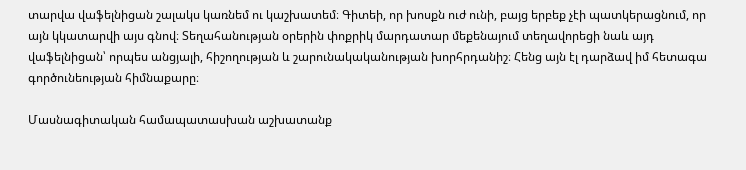տարվա վաֆելնիցան շալակս կառնեմ ու կաշխատեմ։ Գիտեի, որ խոսքն ուժ ունի, բայց երբեք չէի պատկերացնում, որ այն կկատարվի այս գնով։ Տեղահանության օրերին փոքրիկ մարդատար մեքենայում տեղավորեցի նաև այդ վաֆելնիցան՝ որպես անցյալի, հիշողության և շարունակականության խորհրդանիշ։ Հենց այն էլ դարձավ իմ հետագա գործունեության հիմնաքարը։

Մասնագիտական համապատասխան աշխատանք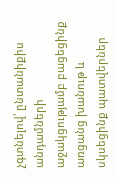չգտնելով՝ ընտանիքիս անդամների աջակցությամբ բացեցինք առցանց խանութ և սկսեցինք պատվերներ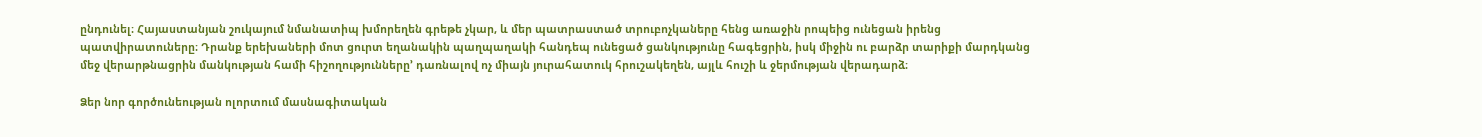ընդունել։ Հայաստանյան շուկայում նմանատիպ խմորեղեն գրեթե չկար, և մեր պատրաստած տրուբոչկաները հենց առաջին րոպեից ունեցան իրենց պատվիրատուները։ Դրանք երեխաների մոտ ցուրտ եղանակին պաղպաղակի հանդեպ ունեցած ցանկությունը հագեցրին, իսկ միջին ու բարձր տարիքի մարդկանց մեջ վերարթնացրին մանկության համի հիշողությունները’ դառնալով ոչ միայն յուրահատուկ հրուշակեղեն, այլև հուշի և ջերմության վերադարձ։

Ձեր նոր գործունեության ոլորտում մասնագիտական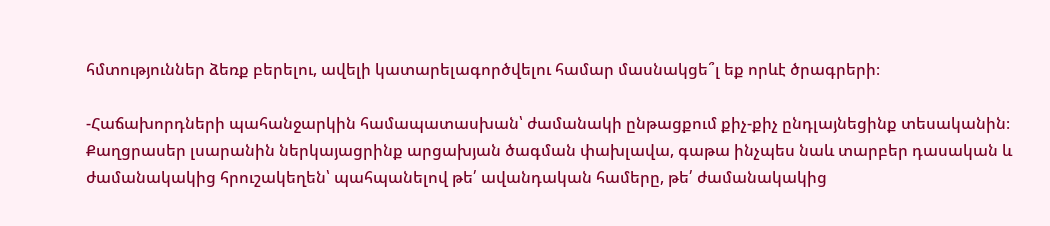հմտություններ ձեռք բերելու, ավելի կատարելագործվելու համար մասնակցե՞լ եք որևէ ծրագրերի։

-Հաճախորդների պահանջարկին համապատասխան՝ ժամանակի ընթացքում քիչ-քիչ ընդլայնեցինք տեսականին։ Քաղցրասեր լսարանին ներկայացրինք արցախյան ծագման փախլավա, գաթա ինչպես նաև տարբեր դասական և ժամանակակից հրուշակեղեն՝ պահպանելով թե՛ ավանդական համերը, թե՛ ժամանակակից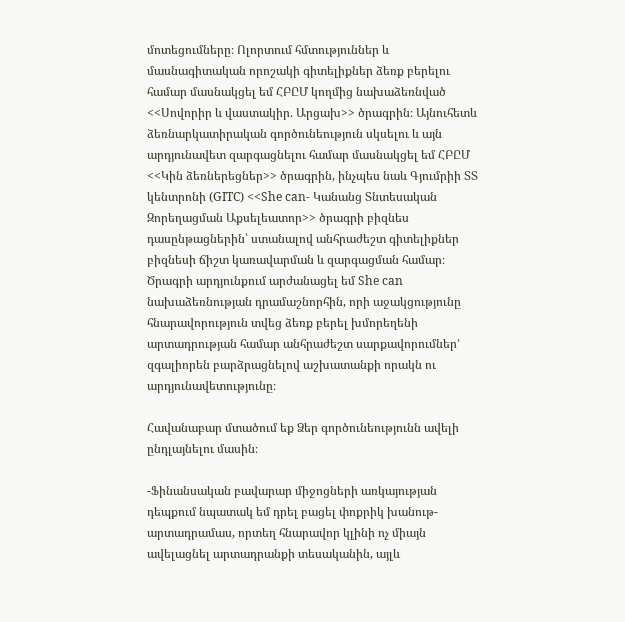մոտեցումները։ Ոլորտում հմտություններ և մասնագիտական որոշակի գիտելիքներ ձեռք բերելու համար մասնակցել եմ ՀԲԸՄ կողմից նախաձեռնված <<Սովորիր և վաստակիր. Արցախ>> ծրագրին։ Այնուհետև ձեռնարկատիրական գործունեություն սկսելու և այն արդյունավետ զարգացնելու համար մասնակցել եմ ՀԲԸՄ <<Կին ձեռներեցներ>> ծրագրին, ինչպես նաև Գյումրիի ՏՏ կենտրոնի (GITC) <<She can- Կանանց Տնտեսական Զորեղացման Աքսելեատոր>> ծրագրի բիզնես դասընթացներին՝ ստանալով անհրաժեշտ գիտելիքներ բիզնեսի ճիշտ կառավարման և զարգացման համար։ Ծրագրի արդյունքում արժանացել եմ She can նախաձեռնության դրամաշնորհին, որի աջակցությունը հնարավորություն տվեց ձեռք բերել խմորեղենի արտադրության համար անհրաժեշտ սարքավորումներ’ զգալիորեն բարձրացնելով աշխատանքի որակն ու արդյունավետությունը։

Հավանաբար մտածում եք Ձեր գործունեությունն ավելի ընդլայնելու մասին։

-Ֆինանսական բավարար միջոցների առկայության դեպքում նպատակ եմ դրել բացել փոքրիկ խանութ-արտադրամաս, որտեղ հնարավոր կլինի ոչ միայն ավելացնել արտադրանքի տեսականին, այլև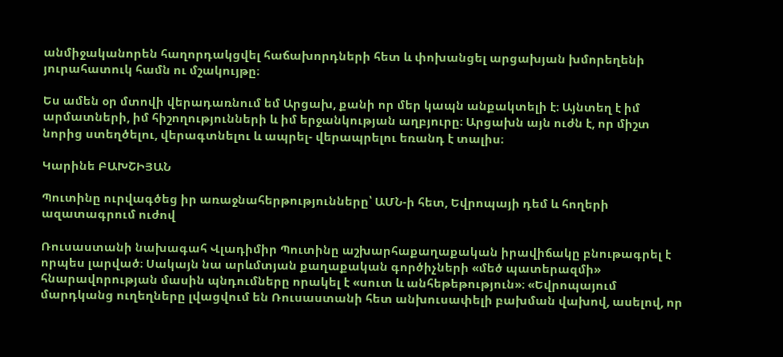անմիջականորեն հաղորդակցվել հաճախորդների հետ և փոխանցել արցախյան խմորեղենի յուրահատուկ համն ու մշակույթը։

Ես ամեն օր մտովի վերադառնում եմ Արցախ, քանի որ մեր կապն անքակտելի է։ Այնտեղ է իմ արմատների, իմ հիշողությունների և իմ երջանկության աղբյուրը։ Արցախն այն ուժն է, որ միշտ նորից ստեղծելու, վերագտնելու և ապրել- վերապրելու եռանդ է տալիս։

Կարինե ԲԱԽՇԻՅԱՆ

Պուտինը ուրվագծեց իր առաջնահերթությունները՝ ԱՄՆ-ի հետ, Եվրոպայի դեմ և հողերի ազատագրում ուժով

Ռուսաստանի նախագահ Վլադիմիր Պուտինը աշխարհաքաղաքական իրավիճակը բնութագրել է որպես լարված։ Սակայն նա արևմտյան քաղաքական գործիչների «մեծ պատերազմի» հնարավորության մասին պնդումները որակել է «սուտ և անհեթեթություն»։ «Եվրոպայում մարդկանց ուղեղները լվացվում են Ռուսաստանի հետ անխուսափելի բախման վախով, ասելով, որ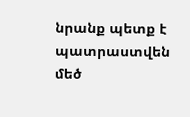նրանք պետք է պատրաստվեն մեծ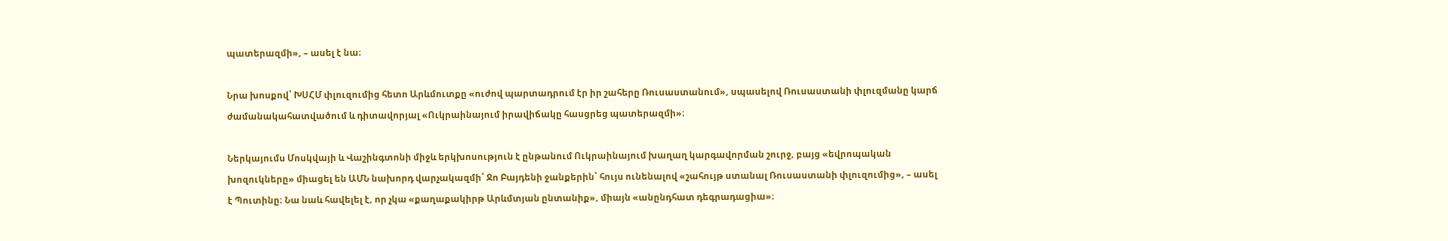պատերազմի», – ասել է նա։

Նրա խոսքով՝ ԽՍՀՄ փլուզումից հետո Արևմուտքը «ուժով պարտադրում էր իր շահերը Ռուսաստանում», սպասելով Ռուսաստանի փլուզմանը կարճ ժամանակահատվածում և դիտավորյալ «Ուկրաինայում իրավիճակը հասցրեց պատերազմի»։

Ներկայումս Մոսկվայի և Վաշինգտոնի միջև երկխոսություն է ընթանում Ուկրաինայում խաղաղ կարգավորման շուրջ, բայց «եվրոպական խոզուկները» միացել են ԱՄՆ նախորդ վարչակազմի՝ Ջո Բայդենի ջանքերին՝ հույս ունենալով «շահույթ ստանալ Ռուսաստանի փլուզումից», – ասել է Պուտինը։ Նա նաև հավելել է, որ չկա «քաղաքակիրթ Արևմտյան ընտանիք», միայն «անընդհատ դեգրադացիա»։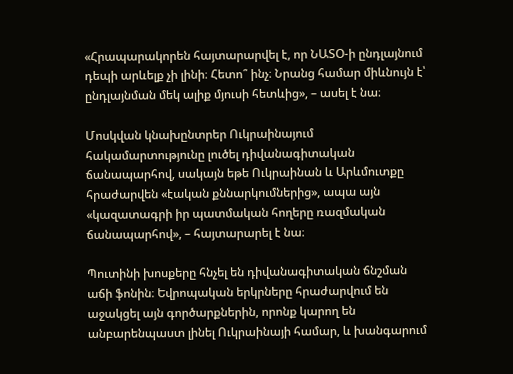«Հրապարակորեն հայտարարվել է, որ ՆԱՏՕ-ի ընդլայնում դեպի արևելք չի լինի։ Հետո՞ ինչ։ Նրանց համար միևնույն է՝ ընդլայնման մեկ ալիք մյուսի հետևից», – ասել է նա։

Մոսկվան կնախընտրեր Ուկրաինայում հակամարտությունը լուծել դիվանագիտական ճանապարհով, սակայն եթե Ուկրաինան և Արևմուտքը հրաժարվեն «էական քննարկումներից», ապա այն «կազատագրի իր պատմական հողերը ռազմական ճանապարհով», – հայտարարել է նա։

Պուտինի խոսքերը հնչել են դիվանագիտական ճնշման աճի ֆոնին։ Եվրոպական երկրները հրաժարվում են աջակցել այն գործարքներին, որոնք կարող են անբարենպաստ լինել Ուկրաինայի համար, և խանգարում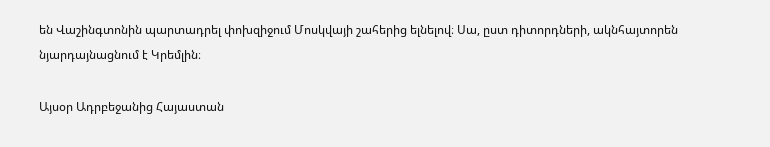են Վաշինգտոնին պարտադրել փոխզիջում Մոսկվայի շահերից ելնելով։ Սա, ըստ դիտորդների, ակնհայտորեն նյարդայնացնում է Կրեմլին։

Այսօր Ադրբեջանից Հայաստան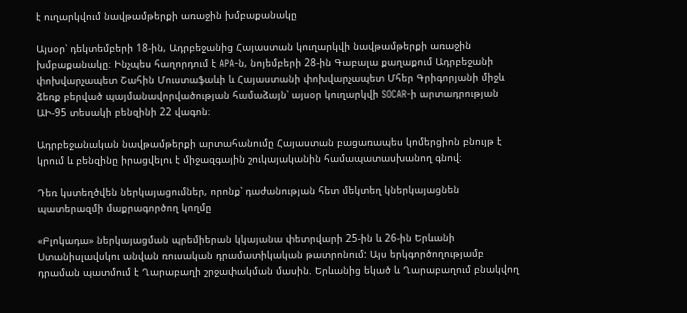է ուղարկվում նավթամթերքի առաջին խմբաքանակը

Այսօր՝ դեկտեմբերի 18-ին, Ադրբեջանից Հայաստան կուղարկվի նավթամթերքի առաջին խմբաքանակը։ Ինչպես հաղորդում է APA-ն, նոյեմբերի 28-ին Գաբալա քաղաքում Ադրբեջանի փոխվարչապետ Շահին Մուստաֆաևի և Հայաստանի փոխվարչապետ Մհեր Գրիգորյանի միջև ձեռք բերված պայմանավորվածության համաձայն՝ այսօր կուղարկվի SOCAR-ի արտադրության ԱԻ-95 տեսակի բենզինի 22 վագոն։

Ադրբեջանական նավթամթերքի արտահանումը Հայաստան բացառապես կոմերցիոն բնույթ է կրում և բենզինը իրացվելու է միջազգային շուկայականին համապատասխանող գնով։

Դեռ կստեղծվեն ներկայացումներ, որոնք՝ դաժանության հետ մեկտեղ կներկայացնեն պատերազմի մաքրագործող կողմը

«Բլոկադա» ներկայացման պրեմիերան կկայանա փետրվարի 25-ին և 26-ին Երևանի Ստանիսլավսկու անվան ռուսական դրամատիկական թատրոնում: Այս երկգործողությամբ դրաման պատմում է Ղարաբաղի շրջափակման մասին. Երևանից եկած և Ղարաբաղում բնակվող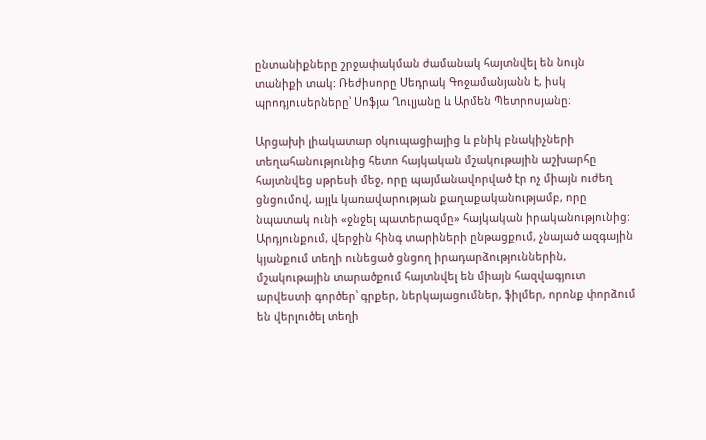ընտանիքները շրջափակման ժամանակ հայտնվել են նույն տանիքի տակ: Ռեժիսորը Սեդրակ Գոջամանյանն է, իսկ պրոդյուսերները՝ Սոֆյա Ղուլյանը և Արմեն Պետրոսյանը։

Արցախի լիակատար օկուպացիայից և բնիկ բնակիչների տեղահանությունից հետո հայկական մշակութային աշխարհը հայտնվեց սթրեսի մեջ, որը պայմանավորված էր ոչ միայն ուժեղ ցնցումով, այլև կառավարության քաղաքականությամբ, որը նպատակ ունի «ջնջել պատերազմը» հայկական իրականությունից: Արդյունքում, վերջին հինգ տարիների ընթացքում, չնայած ազգային կյանքում տեղի ունեցած ցնցող իրադարձություններին, մշակութային տարածքում հայտնվել են միայն հազվագյուտ արվեստի գործեր՝ գրքեր, ներկայացումներ, ֆիլմեր, որոնք փորձում են վերլուծել տեղի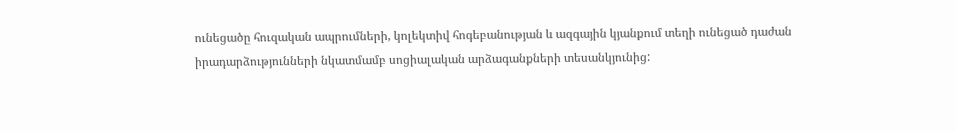ունեցածը հուզական ապրումների, կոլեկտիվ հոգեբանության և ազգային կյանքում տեղի ունեցած դաժան իրադարձությունների նկատմամբ սոցիալական արձագանքների տեսանկյունից: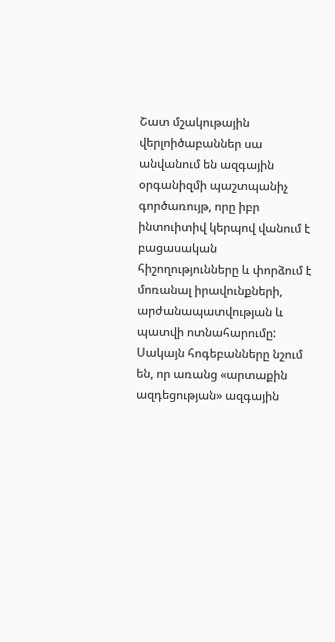Շատ մշակութային վերլոիծաբաններ սա անվանում են ազգային օրգանիզմի պաշտպանիչ գործառույթ, որը իբր ինտուիտիվ կերպով վանում է բացասական հիշողությունները և փորձում է մոռանալ իրավունքների, արժանապատվության և պատվի ոտնահարումը: Սակայն հոգեբանները նշում են, որ առանց «արտաքին ազդեցության» ազգային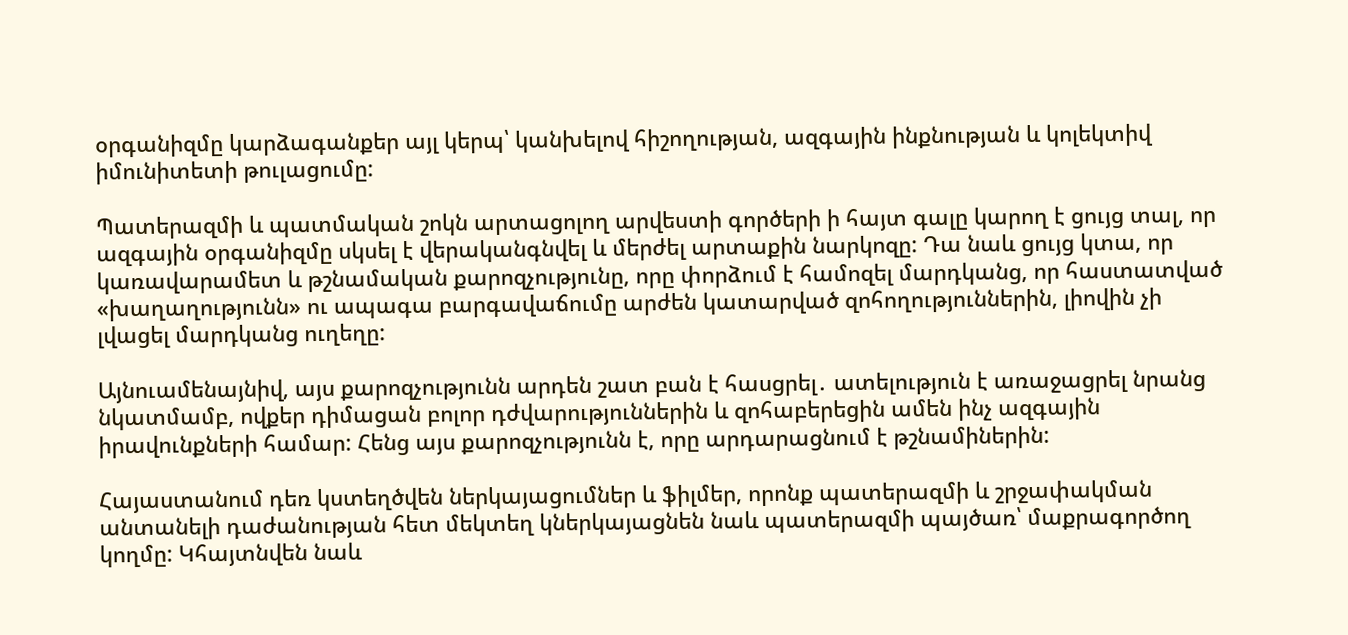օրգանիզմը կարձագանքեր այլ կերպ՝ կանխելով հիշողության, ազգային ինքնության և կոլեկտիվ իմունիտետի թուլացումը:

Պատերազմի և պատմական շոկն արտացոլող արվեստի գործերի ի հայտ գալը կարող է ցույց տալ, որ ազգային օրգանիզմը սկսել է վերականգնվել և մերժել արտաքին նարկոզը: Դա նաև ցույց կտա, որ կառավարամետ և թշնամական քարոզչությունը, որը փորձում է համոզել մարդկանց, որ հաստատված «խաղաղությունն» ու ապագա բարգավաճումը արժեն կատարված զոհողություններին, լիովին չի լվացել մարդկանց ուղեղը:

Այնուամենայնիվ, այս քարոզչությունն արդեն շատ բան է հասցրել․ ատելություն է առաջացրել նրանց նկատմամբ, ովքեր դիմացան բոլոր դժվարություններին և զոհաբերեցին ամեն ինչ ազգային իրավունքների համար: Հենց այս քարոզչությունն է, որը արդարացնում է թշնամիներին:

Հայաստանում դեռ կստեղծվեն ներկայացումներ և ֆիլմեր, որոնք պատերազմի և շրջափակման անտանելի դաժանության հետ մեկտեղ կներկայացնեն նաև պատերազմի պայծառ՝ մաքրագործող կողմը: Կհայտնվեն նաև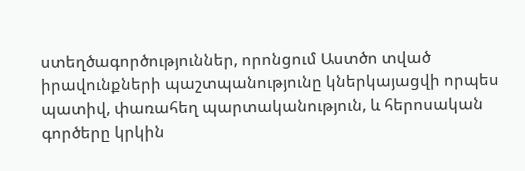ստեղծագործություններ, որոնցում Աստծո տված իրավունքների պաշտպանությունը կներկայացվի որպես պատիվ, փառահեղ պարտականություն, և հերոսական գործերը կրկին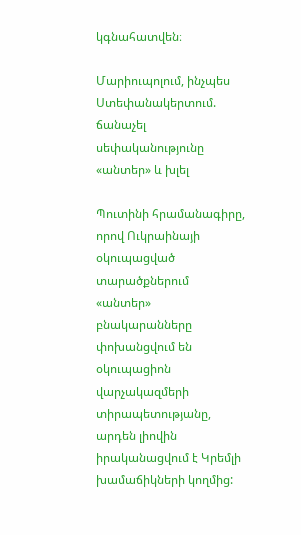կգնահատվեն։

Մարիուպոլում, ինչպես Ստեփանակերտում. ճանաչել սեփականությունը «անտեր» և խլել

Պուտինի հրամանագիրը, որով Ուկրաինայի օկուպացված տարածքներում «անտեր» բնակարանները փոխանցվում են օկուպացիոն վարչակազմերի տիրապետությանը, արդեն լիովին իրականացվում է Կրեմլի խամաճիկների կողմից: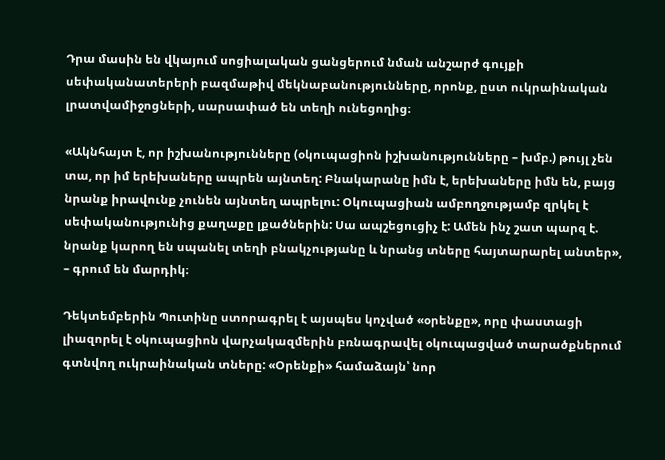Դրա մասին են վկայում սոցիալական ցանցերում նման անշարժ գույքի սեփականատերերի բազմաթիվ մեկնաբանությունները, որոնք, ըստ ուկրաինական լրատվամիջոցների, սարսափած են տեղի ունեցողից։

«Ակնհայտ է, որ իշխանությունները (օկուպացիոն իշխանությունները – խմբ.) թույլ չեն տա, որ իմ երեխաները ապրեն այնտեղ: Բնակարանը իմն է, երեխաները իմն են, բայց նրանք իրավունք չունեն այնտեղ ապրելու: Օկուպացիան ամբողջությամբ զրկել է սեփականությունից քաղաքը լքածներին: Սա ապշեցուցիչ է: Ամեն ինչ շատ պարզ է. նրանք կարող են սպանել տեղի բնակչությանը և նրանց տները հայտարարել անտեր», – գրում են մարդիկ։

Դեկտեմբերին Պուտինը ստորագրել է այսպես կոչված «օրենքը», որը փաստացի լիազորել է օկուպացիոն վարչակազմերին բռնագրավել օկուպացված տարածքներում գտնվող ուկրաինական տները: «Օրենքի» համաձայն՝ նոր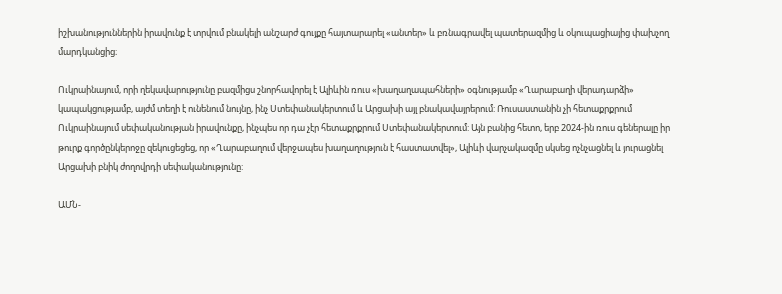իշխանություններին իրավունք է տրվում բնակելի անշարժ գույքը հայտարարել «անտեր» և բռնագրավել պատերազմից և օկուպացիայից փախչող մարդկանցից։

Ուկրաինայում, որի ղեկավարությունը բազմիցս շնորհավորել է Ալիևին ռուս «խաղաղապահների» օգնությամբ «Ղարաբաղի վերադարձի» կապակցությամբ, այժմ տեղի է ունենում նույնը, ինչ Ստեփանակերտում և Արցախի այլ բնակավայրերում: Ռուսաստանին չի հետաքրքրում Ուկրաինայում սեփականության իրավունքը, ինչպես որ դա չէր հետաքրքրում Ստեփանակերտում: Այն բանից հետո, երբ 2024-ին ռուս գեներալը իր թուրք գործընկերոջը զեկուցեցեց, որ «Ղարաբաղում վերջապես խաղաղություն է հաստատվել», Ալիևի վարչակազմը սկսեց ոչնչացնել և յուրացնել Արցախի բնիկ ժողովրդի սեփականությունը:

ԱՄՆ-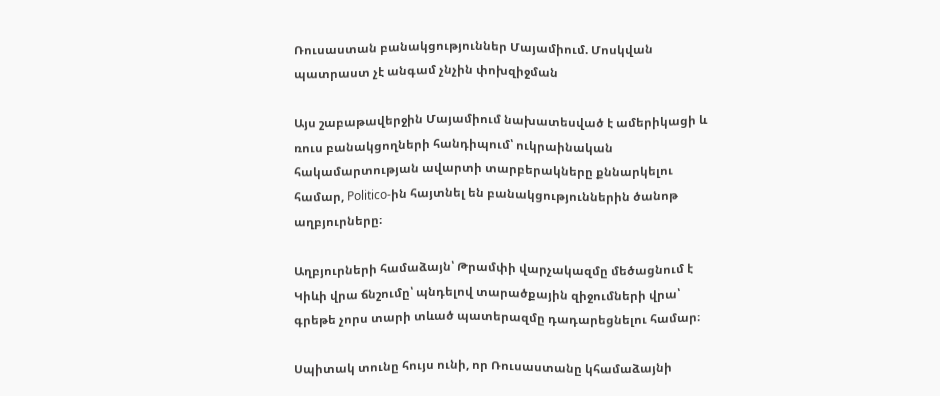Ռուսաստան բանակցություններ Մայամիում. Մոսկվան պատրաստ չէ անգամ չնչին փոխզիջման

Այս շաբաթավերջին Մայամիում նախատեսված է ամերիկացի և ռուս բանակցողների հանդիպում՝ ուկրաինական հակամարտության ավարտի տարբերակները քննարկելու համար, Politico-ին հայտնել են բանակցություններին ծանոթ աղբյուրները։

Աղբյուրների համաձայն՝ Թրամփի վարչակազմը մեծացնում է Կիևի վրա ճնշումը՝ պնդելով տարածքային զիջումների վրա՝ գրեթե չորս տարի տևած պատերազմը դադարեցնելու համար։

Սպիտակ տունը հույս ունի, որ Ռուսաստանը կհամաձայնի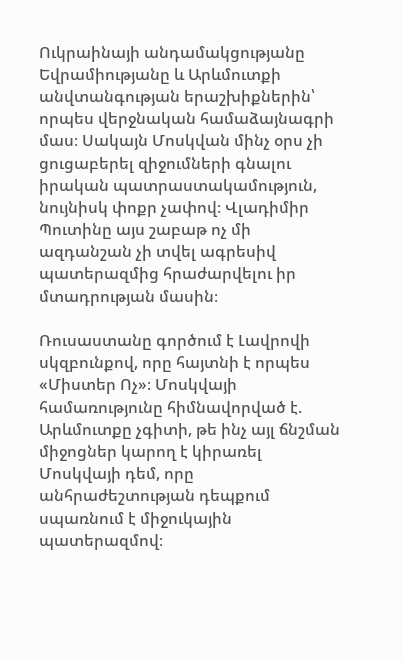Ուկրաինայի անդամակցությանը Եվրամիությանը և Արևմուտքի անվտանգության երաշխիքներին՝ որպես վերջնական համաձայնագրի մաս։ Սակայն Մոսկվան մինչ օրս չի ցուցաբերել զիջումների գնալու իրական պատրաստակամություն, նույնիսկ փոքր չափով։ Վլադիմիր Պուտինը այս շաբաթ ոչ մի ազդանշան չի տվել ագրեսիվ պատերազմից հրաժարվելու իր մտադրության մասին։

Ռուսաստանը գործում է Լավրովի սկզբունքով, որը հայտնի է որպես «Միստեր Ոչ»։ Մոսկվայի համառությունը հիմնավորված է. Արևմուտքը չգիտի, թե ինչ այլ ճնշման միջոցներ կարող է կիրառել Մոսկվայի դեմ, որը անհրաժեշտության դեպքում սպառնում է միջուկային պատերազմով։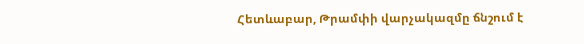Հետևաբար, Թրամփի վարչակազմը ճնշում է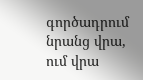գործադրում նրանց վրա, ում վրա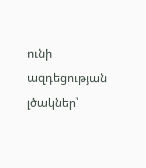ունի ազդեցության լծակներ՝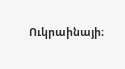Ուկրաինայի։